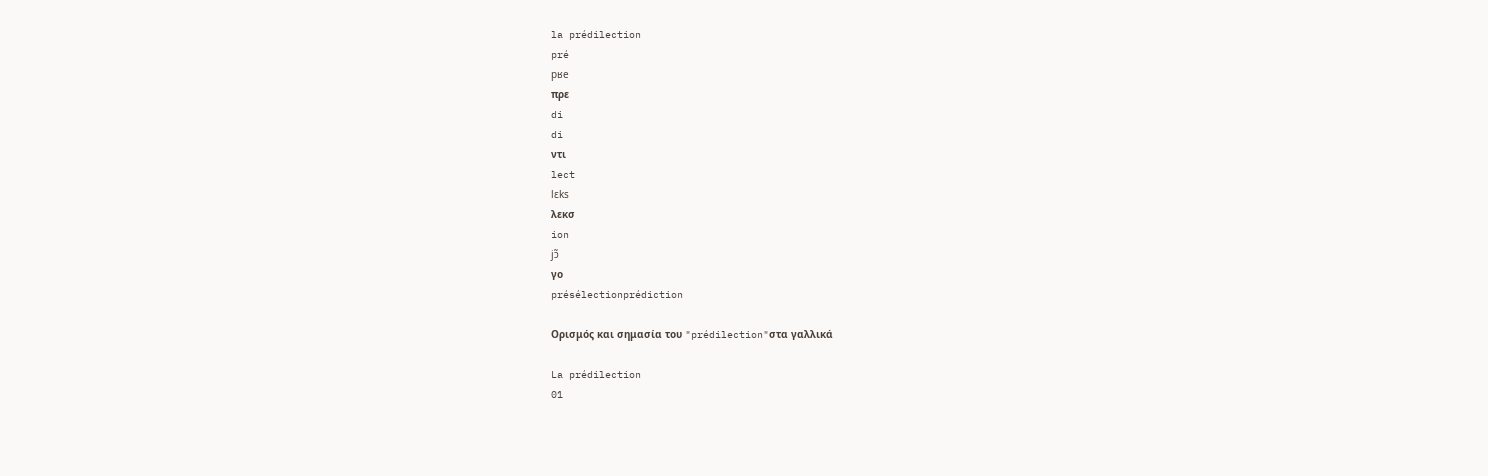la prédilection
pré
pʁe
πρε
di
di
ντι
lect
lɛks
λεκσ
ion
jɔ̃
γο
présélectionprédiction

Ορισμός και σημασία του "prédilection"στα γαλλικά

La prédilection
01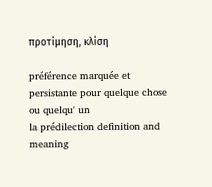προτίμηση, κλίση

préférence marquée et persistante pour quelque chose ou quelqu' un
la prédilection definition and meaning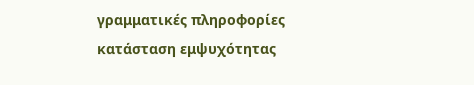γραμματικές πληροφορίες
κατάσταση εμψυχότητας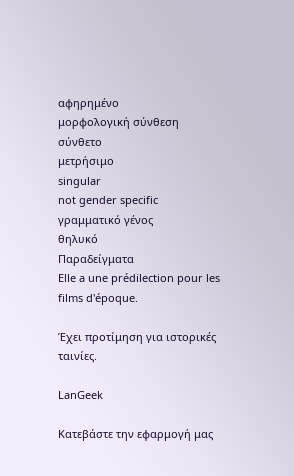αφηρημένο
μορφολογική σύνθεση
σύνθετο
μετρήσιμο
singular
not gender specific
γραμματικό γένος
θηλυκό
Παραδείγματα
Elle a une prédilection pour les films d'époque.

Έχει προτίμηση για ιστορικές ταινίες.

LanGeek

Κατεβάστε την εφαρμογή μας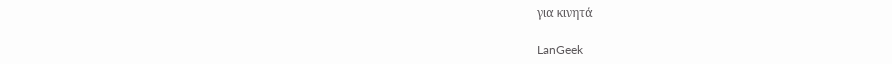για κινητά

LanGeek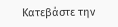Κατεβάστε την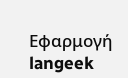Εφαρμογή
langeek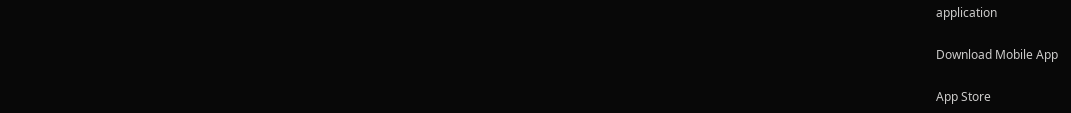application

Download Mobile App

App Store